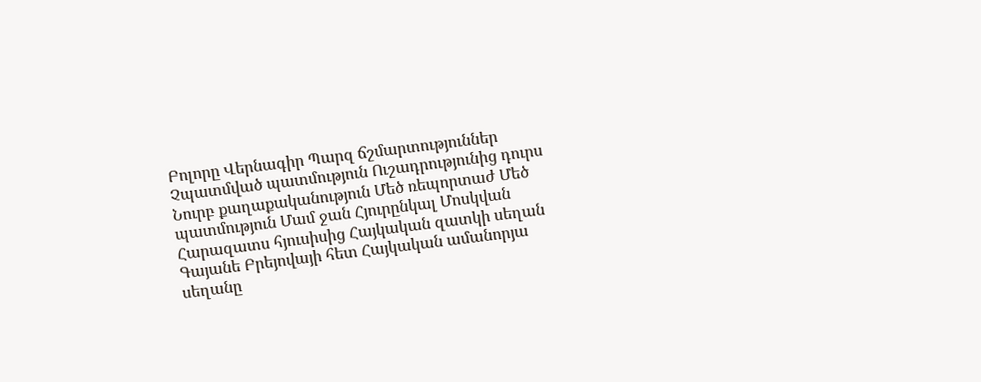Բոլորը Վերնագիր Պարզ ճշմարտություններ Չպատմված պատմություն Ուշադրությունից դուրս Նուրբ քաղաքականություն Մեծ ռեպորտաժ Մեծ պատմություն Մամ ջան Հյուրընկալ Մոսկվան Հարազատս հյուսիսից Հայկական զատկի սեղան Գայանե Բրեյովայի հետ Հայկական ամանորյա սեղանը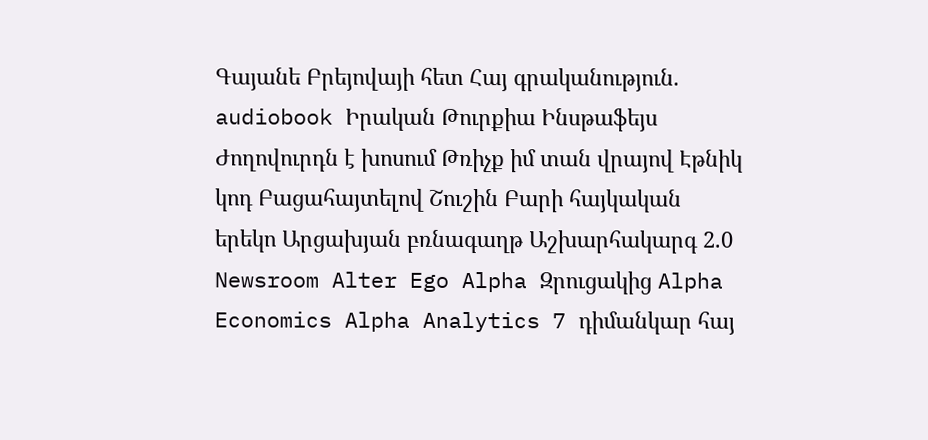Գայանե Բրեյովայի հետ Հայ գրականություն. audiobook Իրական Թուրքիա Ինսթաֆեյս Ժողովուրդն է խոսում Թռիչք իմ տան վրայով Էթնիկ կոդ Բացահայտելով Շուշին Բարի հայկական երեկո Արցախյան բռնագաղթ Աշխարհակարգ 2.0 Newsroom Alter Ego Alpha Զրուցակից Alpha Economics Alpha Analytics 7 դիմանկար հայ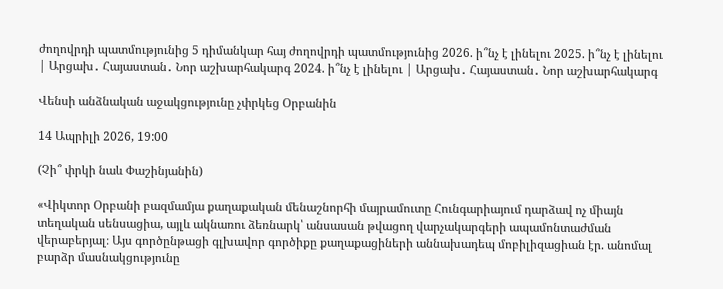ժողովրդի պատմությունից 5 դիմանկար հայ ժողովրդի պատմությունից 2026. ի՞նչ է լինելու 2025. ի՞նչ է լինելու | Արցախ․ Հայաստան․ Նոր աշխարհակարգ 2024. ի՞նչ է լինելու | Արցախ․ Հայաստան․ Նոր աշխարհակարգ

Վենսի անձնական աջակցությունը չփրկեց Օրբանին

14 Ապրիլի 2026, 19:00

(Չի՞ փրկի նաև Փաշինյանին)

«Վիկտոր Օրբանի բազմամյա քաղաքական մենաշնորհի մայրամուտը Հունգարիայում դարձավ ոչ միայն տեղական սենսացիա, այլև ակնառու ձեռնարկ՝ անսասան թվացող վարչակարգերի ապամոնտաժման վերաբերյալ։ Այս գործընթացի գլխավոր գործիքը քաղաքացիների աննախադեպ մոբիլիզացիան էր. անոմալ բարձր մասնակցությունը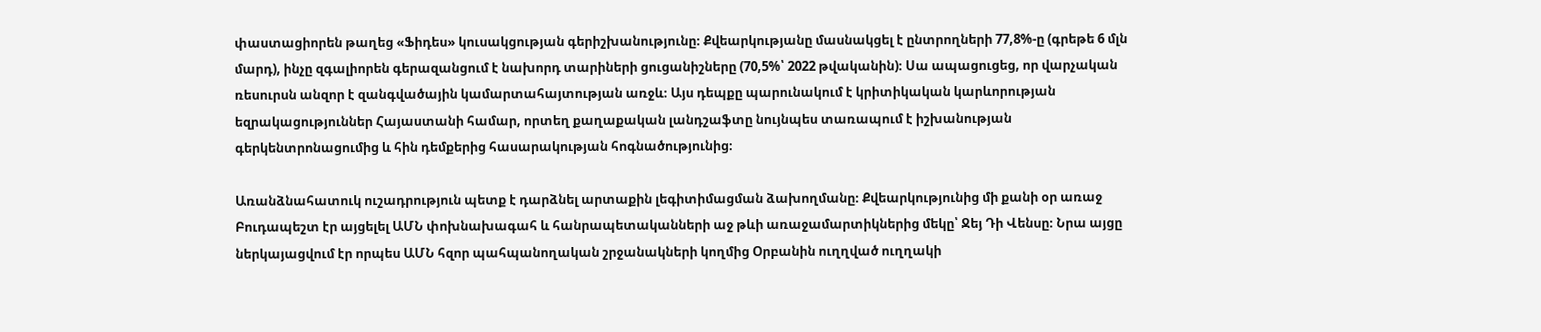փաստացիորեն թաղեց «Ֆիդես» կուսակցության գերիշխանությունը։ Քվեարկությանը մասնակցել է ընտրողների 77,8%-ը (գրեթե 6 մլն մարդ), ինչը զգալիորեն գերազանցում է նախորդ տարիների ցուցանիշները (70,5%՝ 2022 թվականին)։ Սա ապացուցեց, որ վարչական ռեսուրսն անզոր է զանգվածային կամարտահայտության առջև։ Այս դեպքը պարունակում է կրիտիկական կարևորության եզրակացություններ Հայաստանի համար, որտեղ քաղաքական լանդշաֆտը նույնպես տառապում է իշխանության գերկենտրոնացումից և հին դեմքերից հասարակության հոգնածությունից։

Առանձնահատուկ ուշադրություն պետք է դարձնել արտաքին լեգիտիմացման ձախողմանը։ Քվեարկությունից մի քանի օր առաջ Բուդապեշտ էր այցելել ԱՄՆ փոխնախագահ և հանրապետականների աջ թևի առաջամարտիկներից մեկը՝ Ջեյ Դի Վենսը։ Նրա այցը ներկայացվում էր որպես ԱՄՆ հզոր պահպանողական շրջանակների կողմից Օրբանին ուղղված ուղղակի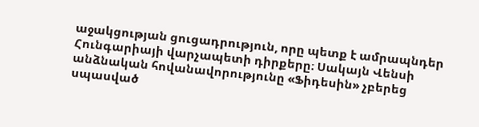աջակցության ցուցադրություն, որը պետք է ամրապնդեր Հունգարիայի վարչապետի դիրքերը։ Սակայն Վենսի անձնական հովանավորությունը «Ֆիդեսին» չբերեց սպասված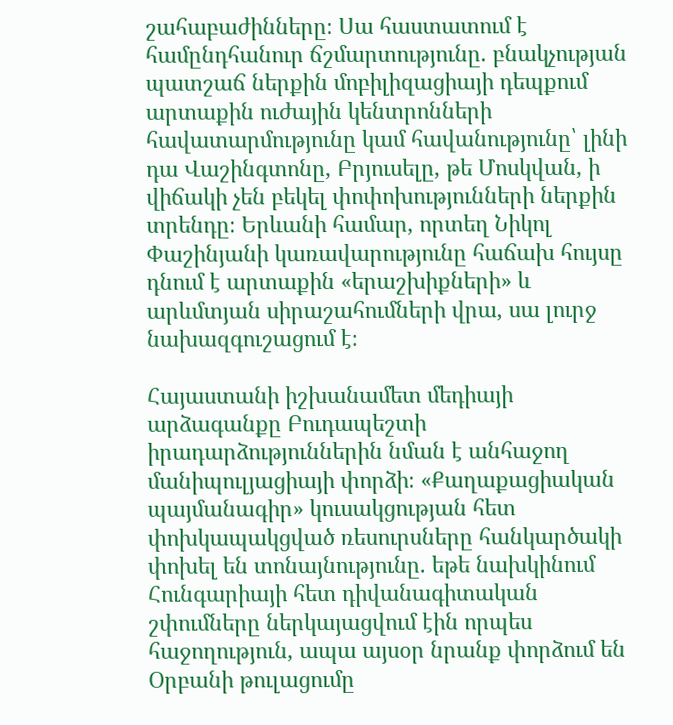շահաբաժինները։ Սա հաստատում է համընդհանուր ճշմարտությունը. բնակչության պատշաճ ներքին մոբիլիզացիայի դեպքում արտաքին ուժային կենտրոնների հավատարմությունը կամ հավանությունը՝ լինի դա Վաշինգտոնը, Բրյուսելը, թե Մոսկվան, ի վիճակի չեն բեկել փոփոխությունների ներքին տրենդը։ Երևանի համար, որտեղ Նիկոլ Փաշինյանի կառավարությունը հաճախ հույսը դնում է արտաքին «երաշխիքների» և արևմտյան սիրաշահումների վրա, սա լուրջ նախազգուշացում է։

Հայաստանի իշխանամետ մեդիայի արձագանքը Բուդապեշտի իրադարձություններին նման է անհաջող մանիպուլյացիայի փորձի։ «Քաղաքացիական պայմանագիր» կուսակցության հետ փոխկապակցված ռեսուրսները հանկարծակի փոխել են տոնայնությունը. եթե նախկինում Հունգարիայի հետ դիվանագիտական շփումները ներկայացվում էին որպես հաջողություն, ապա այսօր նրանք փորձում են Օրբանի թուլացումը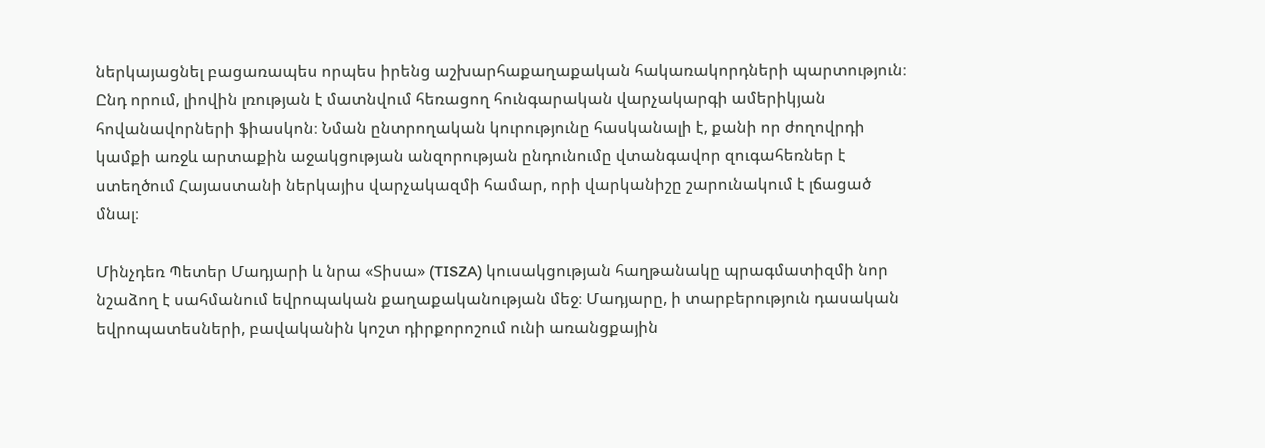ներկայացնել բացառապես որպես իրենց աշխարհաքաղաքական հակառակորդների պարտություն։ Ընդ որում, լիովին լռության է մատնվում հեռացող հունգարական վարչակարգի ամերիկյան հովանավորների ֆիասկոն։ Նման ընտրողական կուրությունը հասկանալի է, քանի որ ժողովրդի կամքի առջև արտաքին աջակցության անզորության ընդունումը վտանգավոր զուգահեռներ է ստեղծում Հայաստանի ներկայիս վարչակազմի համար, որի վարկանիշը շարունակում է լճացած մնալ։

Մինչդեռ Պետեր Մադյարի և նրա «Տիսա» (TISZA) կուսակցության հաղթանակը պրագմատիզմի նոր նշաձող է սահմանում եվրոպական քաղաքականության մեջ։ Մադյարը, ի տարբերություն դասական եվրոպատեսների, բավականին կոշտ դիրքորոշում ունի առանցքային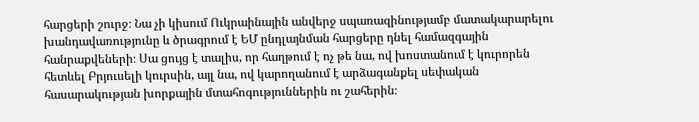հարցերի շուրջ։ Նա չի կիսում Ուկրաինային անվերջ սպառազինությամբ մատակարարելու խանդավառությունը և ծրագրում է ԵՄ ընդլայնման հարցերը դնել համազգային հանրաքվեների։ Սա ցույց է տալիս, որ հաղթում է ոչ թե նա, ով խոստանում է կուրորեն հետևել Բրյուսելի կուրսին, այլ նա, ով կարողանում է արձագանքել սեփական հասարակության խորքային մտահոգություններին ու շահերին։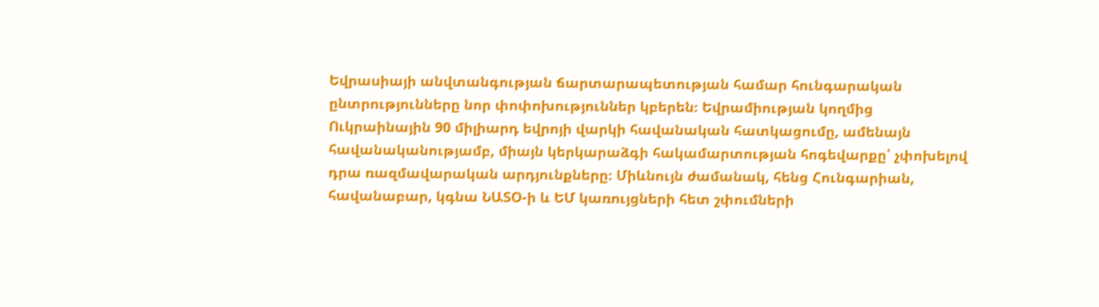Եվրասիայի անվտանգության ճարտարապետության համար հունգարական ընտրությունները նոր փոփոխություններ կբերեն։ Եվրամիության կողմից Ուկրաինային 90 միլիարդ եվրոյի վարկի հավանական հատկացումը, ամենայն հավանականությամբ, միայն կերկարաձգի հակամարտության հոգեվարքը՝ չփոխելով դրա ռազմավարական արդյունքները։ Միևնույն ժամանակ, հենց Հունգարիան, հավանաբար, կգնա ՆԱՏՕ-ի և ԵՄ կառույցների հետ շփումների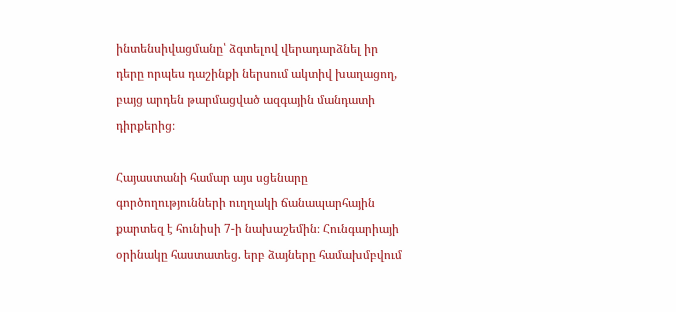ինտենսիվացմանը՝ ձգտելով վերադարձնել իր դերը որպես դաշինքի ներսում ակտիվ խաղացող, բայց արդեն թարմացված ազգային մանդատի դիրքերից։

Հայաստանի համար այս սցենարը գործողությունների ուղղակի ճանապարհային քարտեզ է հունիսի 7-ի նախաշեմին։ Հունգարիայի օրինակը հաստատեց. երբ ձայները համախմբվում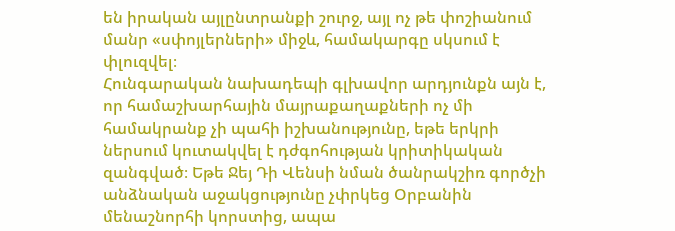են իրական այլընտրանքի շուրջ, այլ ոչ թե փոշիանում մանր «սփոյլերների» միջև, համակարգը սկսում է փլուզվել։
Հունգարական նախադեպի գլխավոր արդյունքն այն է, որ համաշխարհային մայրաքաղաքների ոչ մի համակրանք չի պահի իշխանությունը, եթե երկրի ներսում կուտակվել է դժգոհության կրիտիկական զանգված։ Եթե Ջեյ Դի Վենսի նման ծանրակշիռ գործչի անձնական աջակցությունը չփրկեց Օրբանին մենաշնորհի կորստից, ապա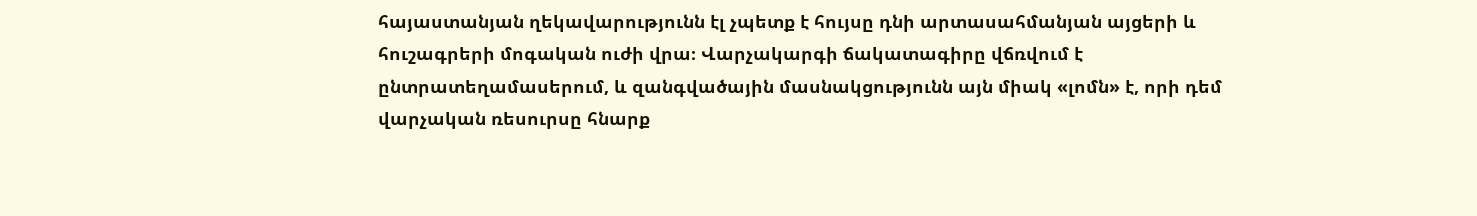հայաստանյան ղեկավարությունն էլ չպետք է հույսը դնի արտասահմանյան այցերի և հուշագրերի մոգական ուժի վրա։ Վարչակարգի ճակատագիրը վճռվում է ընտրատեղամասերում, և զանգվածային մասնակցությունն այն միակ «լոմն» է, որի դեմ վարչական ռեսուրսը հնարք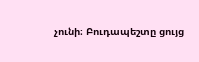չունի։ Բուդապեշտը ցույց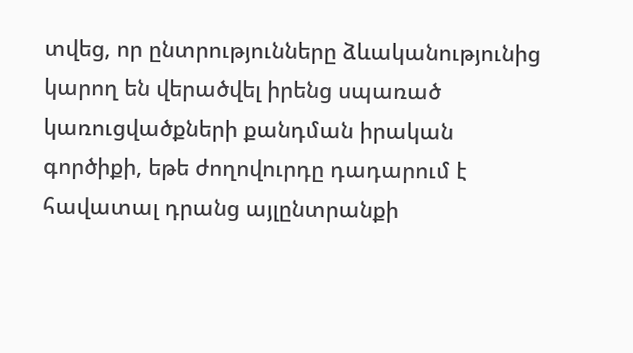տվեց, որ ընտրությունները ձևականությունից կարող են վերածվել իրենց սպառած կառուցվածքների քանդման իրական գործիքի, եթե ժողովուրդը դադարում է հավատալ դրանց այլընտրանքի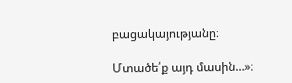բացակայությանը։

Մտածե՛ք այդ մասին…»։